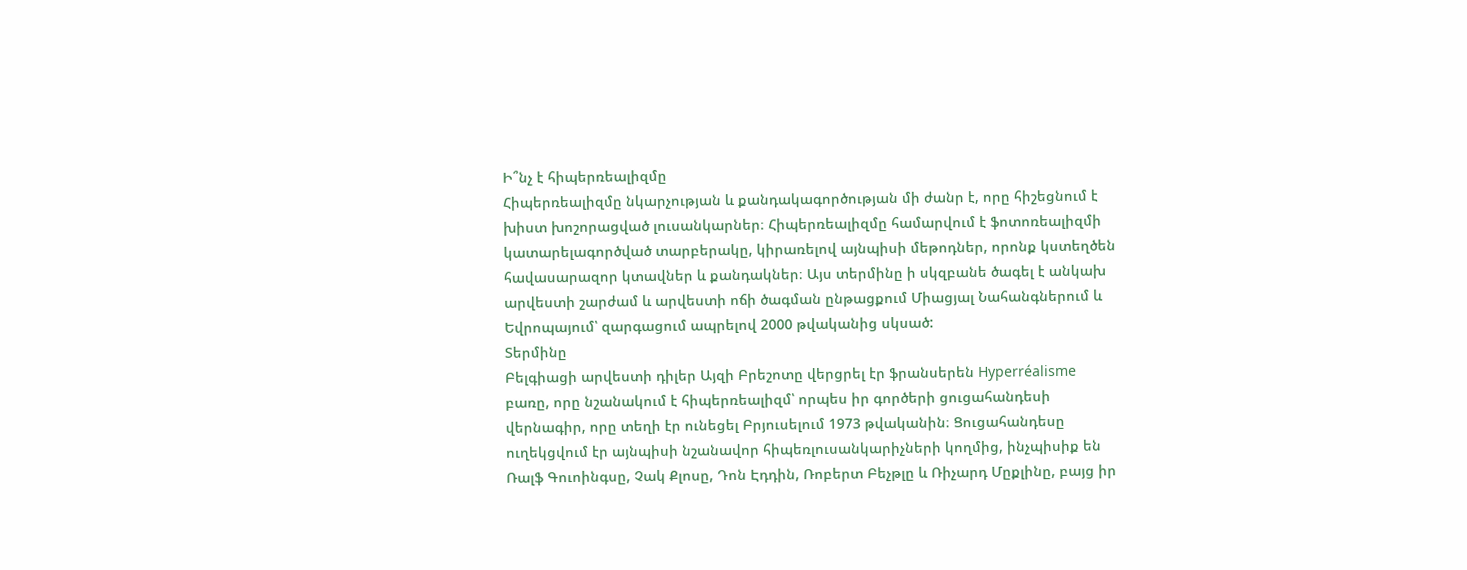Ի՞նչ է հիպերռեալիզմը
Հիպերռեալիզմը նկարչության և քանդակագործության մի ժանր է, որը հիշեցնում է խիստ խոշորացված լուսանկարներ։ Հիպերռեալիզմը համարվում է ֆոտոռեալիզմի կատարելագործված տարբերակը, կիրառելով այնպիսի մեթոդներ, որոնք կստեղծեն հավասարազոր կտավներ և քանդակներ։ Այս տերմինը ի սկզբանե ծագել է անկախ արվեստի շարժամ և արվեստի ոճի ծագման ընթացքում Միացյալ Նահանգներում և Եվրոպայում՝ զարգացում ապրելով 2000 թվականից սկսած:
Տերմինը
Բելգիացի արվեստի դիլեր Այզի Բրեշոտը վերցրել էր ֆրանսերեն Hyperréalisme բառը, որը նշանակում է հիպերռեալիզմ՝ որպես իր գործերի ցուցահանդեսի վերնագիր, որը տեղի էր ունեցել Բրյուսելում 1973 թվականին։ Ցուցահանդեսը ուղեկցվում էր այնպիսի նշանավոր հիպեռլուսանկարիչների կողմից, ինչպիսիք են Ռալֆ Գուոինգսը, Չակ Քլոսը, Դոն Էդդին, Ռոբերտ Բեչթլը և Ռիչարդ Մըքլինը, բայց իր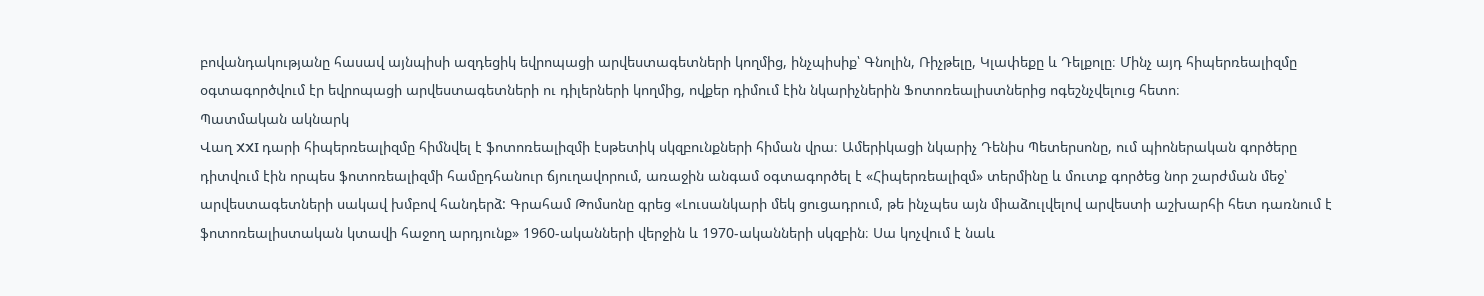բովանդակությանը հասավ այնպիսի ազդեցիկ եվրոպացի արվեստագետների կողմից, ինչպիսիք՝ Գնոլին, Ռիչթելը, Կլափեքը և Դելքոլը։ Մինչ այդ հիպերռեալիզմը օգտագործվում էր եվրոպացի արվեստագետների ու դիլերների կողմից, ովքեր դիմում էին նկարիչներին Ֆոտոռեալիստներից ոգեշնչվելուց հետո։
Պատմական ակնարկ
Վաղ XXI դարի հիպերռեալիզմը հիմնվել է ֆոտոռեալիզմի էսթետիկ սկզբունքների հիման վրա։ Ամերիկացի նկարիչ Դենիս Պետերսոնը, ում պիոներական գործերը դիտվում էին որպես ֆոտոռեալիզմի համըդհանուր ճյուղավորում, առաջին անգամ օգտագործել է «Հիպերռեալիզմ» տերմինը և մուտք գործեց նոր շարժման մեջ՝ արվեստագետների սակավ խմբով հանդերձ: Գրահամ Թոմսոնը գրեց «Լուսանկարի մեկ ցուցադրում, թե ինչպես այն միաձուլվելով արվեստի աշխարհի հետ դառնում է ֆոտոռեալիստական կտավի հաջող արդյունք» 1960-ականների վերջին և 1970-ականների սկզբին։ Սա կոչվում է նաև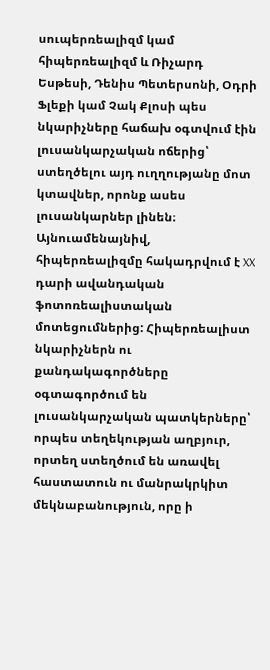սուպերռեալիզմ կամ հիպերռեալիզմ և Ռիչարդ Եսթեսի, Դենիս Պետերսոնի, Օդրի Ֆլեքի կամ Չակ Քլոսի պես նկարիչները հաճախ օգտվում էին լուսանկարչական ոճերից՝ ստեղծելու այդ ուղղությանը մոտ կտավներ, որոնք ասես լուսանկարներ լինեն։ Այնուամենայնիվ, հիպերռեալիզմը հակադրվում է XX դարի ավանդական ֆոտոռեալիստական մոտեցումներից: Հիպերռեալիստ նկարիչներն ու քանդակագործները օգտագործում են լուսանկարչական պատկերները՝ որպես տեղեկության աղբյուր, որտեղ ստեղծում են առավել հաստատուն ու մանրակրկիտ մեկնաբանություն, որը ի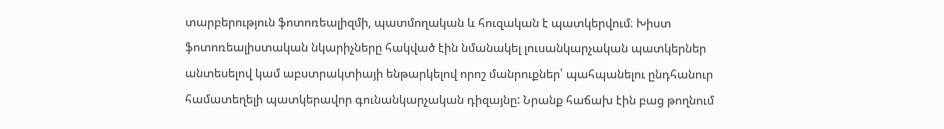տարբերություն ֆոտոռեալիզմի, պատմողական և հուզական է պատկերվում։ Խիստ ֆոտոռեալիստական նկարիչները հակված էին նմանակել լուսանկարչական պատկերներ անտեսելով կամ աբստրակտիայի ենթարկելով որոշ մանրուքներ՝ պահպանելու ընդհանուր համատեղելի պատկերավոր գունանկարչական դիզայնը: Նրանք հաճախ էին բաց թողնում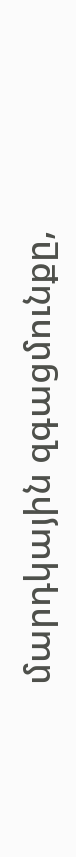մարդկային զգացմունքը,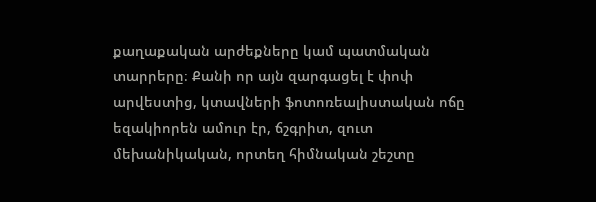քաղաքական արժեքները կամ պատմական տարրերը։ Քանի որ այն զարգացել է փոփ արվեստից, կտավների ֆոտոռեալիստական ոճը եզակիորեն ամուր էր, ճշգրիտ, զուտ մեխանիկական, որտեղ հիմնական շեշտը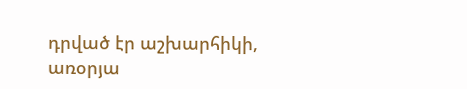դրված էր աշխարհիկի, առօրյա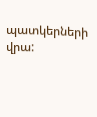պատկերների վրա: